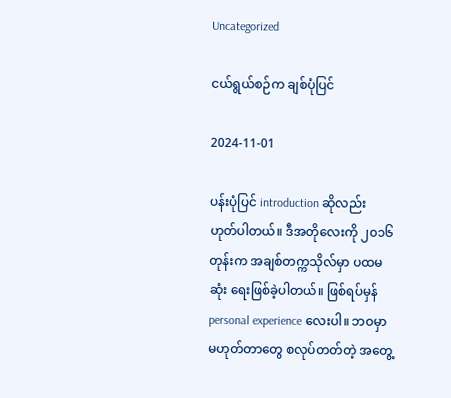Uncategorized

ငယ်ရွယ်စဉ်က ချစ်ပုံပြင်

2024-11-01

ပန်းပုံပြင် introduction ဆိုလည်း ဟုတ်ပါတယ်။ ဒီအတိုလေးကို ၂၀၁၆ တုန်းက အချစ်တက္ကသိုလ်မှာ ပထမဆုံး ရေးဖြစ်ခဲ့ပါတယ်။ ဖြစ်ရပ်မှန် personal experience လေးပါ။ ဘဝမှာ မဟုတ်တာတွေ စလုပ်တတ်တဲ့ အတွေ့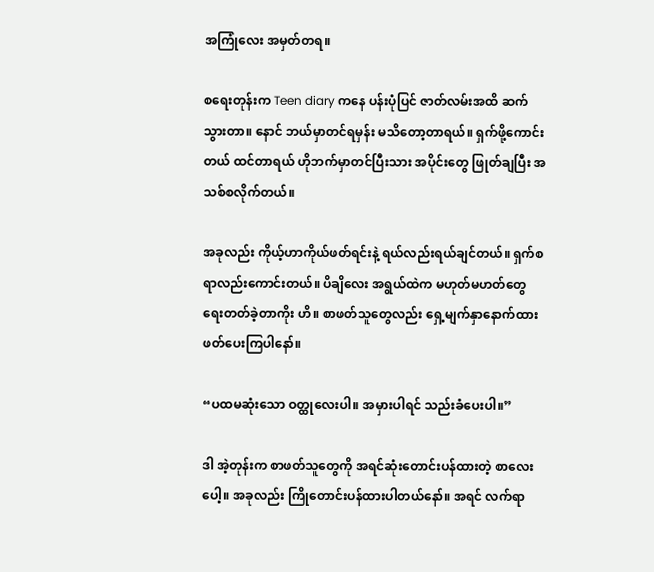အကြုံလေး အမှတ်တရ။

စရေးတုန်းက Teen diary ကနေ ပန်းပုံပြင် ဇာတ်လမ်းအထိ ဆက်သွားတာ။ နောင် ဘယ်မှာတင်ရမှန်း မသိတော့တာရယ်။ ရှက်ဖို့ကောင်းတယ် ထင်တာရယ် ဟိုဘက်မှာတင်ပြီးသား အပိုင်းတွေ ဖြုတ်ချပြီး အသစ်စလိုက်တယ်။

အခုလည်း ကိုယ့်ဟာကိုယ်ဖတ်ရင်းနဲ့ ရယ်လည်းရယ်ချင်တယ်။ ရှက်စရာလည်းကောင်းတယ်။ ပိချိလေး အရွယ်ထဲက မဟုတ်မဟတ်တွေ ရေးတတ်ခဲ့တာကိုး ဟိ။ စာဖတ်သူတွေလည်း ရှေ့မျက်နှာနောက်ထား ဖတ်ပေးကြပါနော်။

“ပထမဆုံးသော ဝတ္ထုလေးပါ။ အမှားပါရင် သည်းခံပေးပါ။”

ဒါ အဲ့တုန်းက စာဖတ်သူတွေကို အရင်ဆုံးတောင်းပန်ထားတဲ့ စာလေးပေါ့။ အခုလည်း ကြိုတောင်းပန်ထားပါတယ်နော်။ အရင် လက်ရာ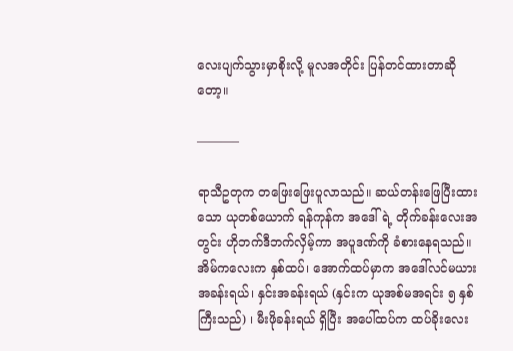လေးပျက်သွားမှာစိုးလို့ မူလအတိုင်း ပြန်တင်ထားတာဆိုတော့။

———–

ရာသီဥတုက တဖြေးဖြေးပူလာသည်။ ဆယ်တန်းဖြေပြီးထားသော ယုတစ်ယောက် ရန်ကုန်က အဒေါ်ရဲ့ တိုက်ခန်းလေးအတွင်း ဟိုဘက်ဒီဘက်လှိမ့်ကာ အပူဒဏ်ကို ခံစားနေရသည်။ အိမ်ကလေးက နှစ်ထပ်၊ အောက်ထပ်မှာက အဒေါ်လင်မယားအခန်းရယ်၊ နှင်းအခန်းရယ် (နှင်းက ယုအစ်မအရင်း ၅ နှစ်ကြီးသည်) ၊ မီးဖိုခန်းရယ် ရှိပြီး အပေါ်ထပ်က ထပ်ခိုးလေး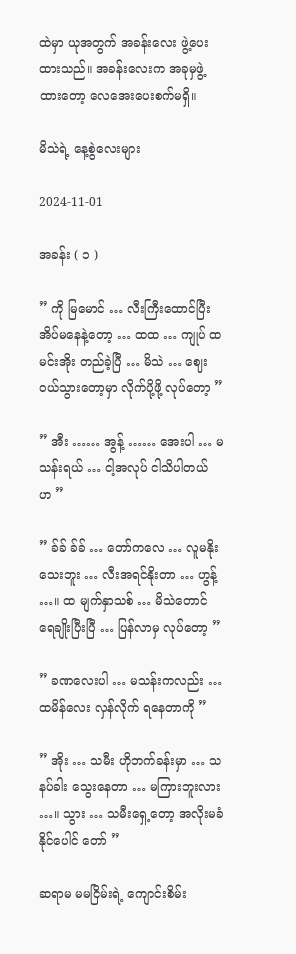ထဲမှာ ယုအတွက် အခန်းလေး ဖွဲ့ပေးထားသည်။ အခန်းလေးက အခုမှဖွဲ့ထားတော့ လေအေးပေးစက်မရှိ။

မိသဲရဲ့ နေ့စွဲလေးများ

2024-11-01

အခန်း ( ၁ )

” ကို မြမောင် … လီးကြီးထောင်ပြီး အိပ်မနေနဲ့တော့ … ထထ … ကျုပ် ထမင်းအိုး တည်ခဲ့ပြီ … မိသဲ … ဈေးဝယ်သွားတော့မှာ လိုက်ပို့ဖို့ လုပ်တော့ ”

” အီး …… အွန့် …… အေးပါ … မသန်းရယ် … ငါ့အလုပ် ငါသိပါတယ် ဟ ”

” ခ်ခ် ခ်ခ် … တော်ကလေ … လူမနိုးသေးဘူး … လီးအရင်နိုးတာ … ဟွန့် …။ ထ မျက်နှာသစ် … မိသဲတောင် ရေချိုးပြီးပြီ … ပြန်လာမှ လုပ်တော့ ”

” ခဏလေးပါ … မသန်းကလည်း … ထမိန်လေး လှန်လိုက် ရနေတာကို ”

” အိုး … သမီး ဟိုဘက်ခန်းမှာ … သနပ်ခါး သွေးနေတာ … မကြားဘူးလား …။ သွား … သမီးရှေ့တော့ အလိုးမခံနိုင်ပေါင် တော် ”

ဆရာမ မမငြိမ်းရဲ့ ကျောင်းစိမ်း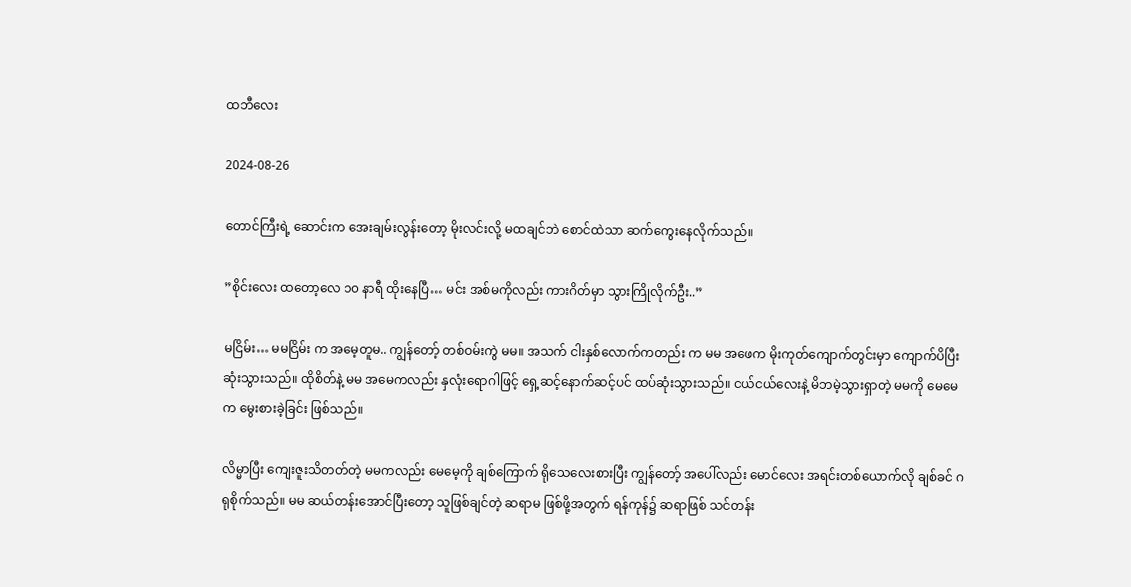ထဘီလေး

2024-08-26

တောင်ကြီးရဲ့ ဆောင်းက အေးချမ်းလွန်းတော့ မိုးလင်းလို့ မထချင်ဘဲ စောင်ထဲသာ ဆက်ကွေးနေလိုက်သည်။

”စိုင်းလေး ထတော့လေ ၁၀ နာရီ ထိုးနေပြီ… မင်း အစ်မကိုလည်း ကားဂိတ်မှာ သွားကြိုလိုက်ဦး..”

မငြိမ်း… မမငြိမ်း က အမေ့တူမ.. ကျွန်တော့် တစ်ဝမ်းကွဲ မမ။ အသက် ငါးနှစ်လောက်ကတည်း က မမ အဖေက မိုးကုတ်ကျောက်တွင်းမှာ ကျောက်ပိပြီး ဆုံးသွားသည်။ ထိုစိတ်နဲ့ မမ အမေကလည်း နှလုံးရောဂါဖြင့် ရှေ့ဆင့်နောက်ဆင့်ပင် ထပ်ဆုံးသွားသည်။ ငယ်ငယ်လေးနဲ့ မိဘမဲ့သွားရှာတဲ့ မမကို မေမေက မွေးစားခဲ့ခြင်း ဖြစ်သည်။

လိမ္မာပြီး ကျေးဇူးသိတတ်တဲ့ မမကလည်း မေမေ့ကို ချစ်ကြောက် ရိုသေလေးစားပြီး ကျွန်တော့် အပေါ်လည်း မောင်လေး အရင်းတစ်ယောက်လို ချစ်ခင် ဂရုစိုက်သည်။ မမ ဆယ်တန်းအောင်ပြီးတော့ သူဖြစ်ချင်တဲ့ ဆရာမ ဖြစ်ဖို့အတွက် ရန်ကုန်၌ ဆရာဖြစ် သင်တန်း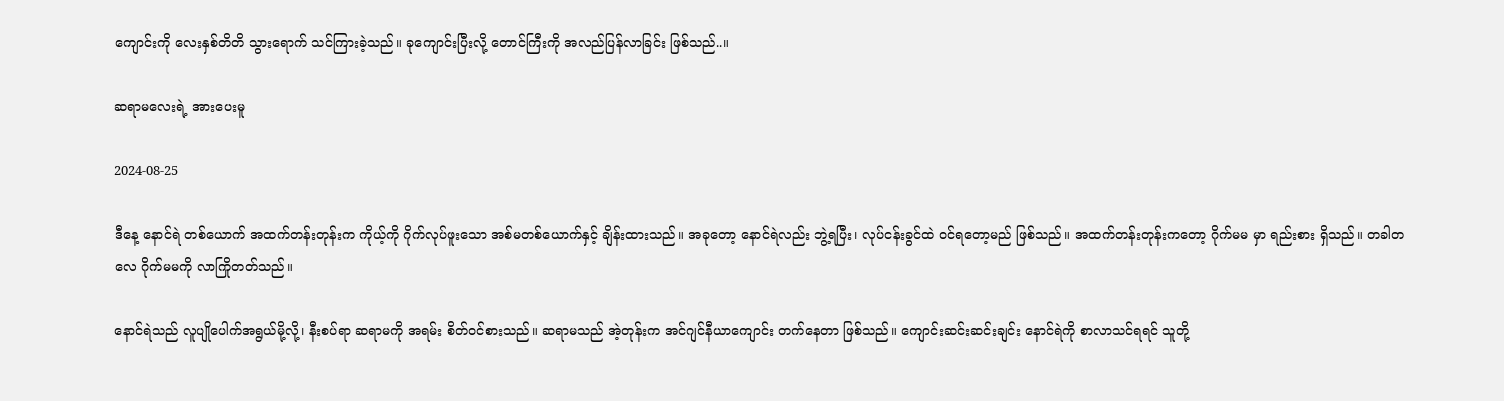ကျောင်းကို လေးနှစ်တိတိ သွားရောက် သင်ကြားခဲ့သည်။ ခုကျောင်းပြီးလို့ တောင်ကြီးကို အလည်ပြန်လာခြင်း ဖြစ်သည်..။

ဆရာမလေးရဲ့ အားပေးမူ

2024-08-25

ဒီနေ့ နောင်ရဲ တစ်ယောက် အထက်တန်းတုန်းက ကိုယ့်ကို ဂိုက်လုပ်ဖူးသော အစ်မတစ်ယောက်နှင့် ချိန်းထားသည်။ အခုတော့ နောင်ရဲလည်း ဘွဲ့ရပြီး၊ လုပ်ငန်းခွင်ထဲ ဝင်ရတော့မည် ဖြစ်သည်။ အထက်တန်းတုန်းကတော့ ဂိုက်မမ မှာ ရည်းစား ရှိသည်။ တခါတလေ ဂိုက်မမကို လာကြိုတတ်သည်။

နောင်ရဲသည် လူပျိုပေါက်အရွယ်မို့လို့၊ နီးစပ်ရာ ဆရာမကို အရမ်း စိတ်ဝင်စားသည်။ ဆရာမသည် အဲ့တုန်းက အင်ဂျင်နီယာကျောင်း တက်နေတာ ဖြစ်သည်။ ကျောင်းဆင်းဆင်းချင်း နောင်ရဲကို စာလာသင်ရရင် သူတို့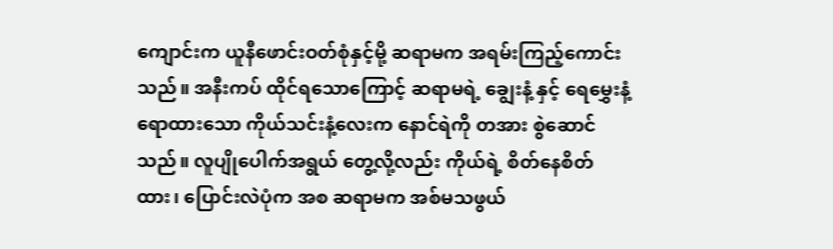ကျောင်းက ယူနီဖောင်းဝတ်စုံနှင့်မို့ ဆရာမက အရမ်းကြည့်ကောင်းသည်။ အနီးကပ် ထိုင်ရသောကြောင့် ဆရာမရဲ့ ချွေးနံ့ နှင့် ရေမွှေးနံ့ ရောထားသော ကိုယ်သင်းနံ့လေးက နောင်ရဲကို တအား စွဲဆောင်သည်။ လူပျိုပေါက်အရွယ် တွေ့လို့လည်း ကိုယ်ရဲ့ စိတ်နေစိတ်ထား၊ ပြောင်းလဲပုံက အစ ဆရာမက အစ်မသဖွယ်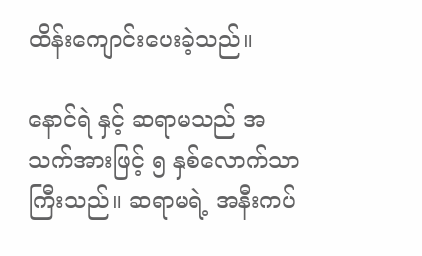ထိန်းကျောင်းပေးခဲ့သည်။

နောင်ရဲ နှင့် ဆရာမသည် အသက်အားဖြင့် ၅ နှစ်လောက်သာ ကြီးသည်။ ဆရာမရဲ့ အနီးကပ်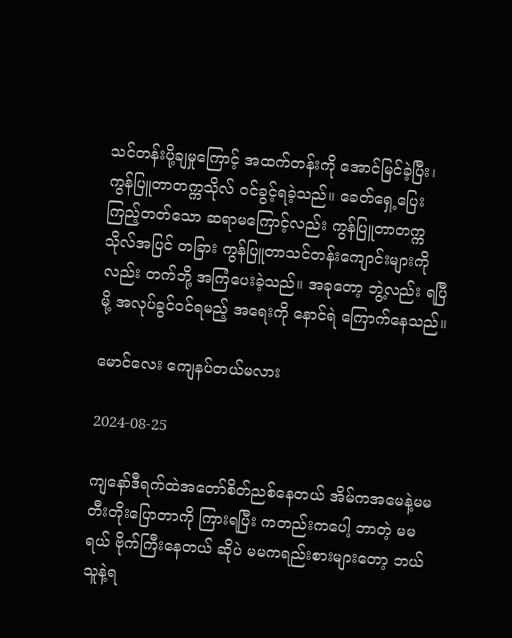သင်တန်းပို့ချမှုကြောင့် အထက်တန်းကို အောင်မြင်ခဲ့ပြီး၊ ကွန်ပြူတာတက္ကသိုလ် ဝင်ခွင့်ရခဲ့သည်။ ခေတ်ရှေ့ပြေး ကြည့်တတ်သော ဆရာမကြောင့်လည်း ကွန်ပြူတာတက္ကသိုလ်အပြင် တခြား ကွန်ပြူတာသင်တန်းကျောင်းများကိုလည်း တက်ဘို့ အကြံပေးခဲ့သည်။ အခုတော့ ဘွဲ့လည်း ရပြီမို့ အလုပ်ခွင်ဝင်ရမည့် အရေးကို နောင်ရဲ ကြောက်နေသည်။

မောင်လေး ကျေနပ်တယ်မလား

2024-08-25

ကျနော်ဒီရက်ထဲအတော်စိတ်ညစ်နေတယ် အိမ်ကအမေနဲ့မမ တီးတိုးပြောတာကို ကြားရပြီး ကတည်းကပေါ့ ဘာတဲ့ မမရယ် ဗိုက်ကြီးနေတယ် ဆိုပဲ မမကရည်းစားများတော့ ဘယ်သူနဲ့ရ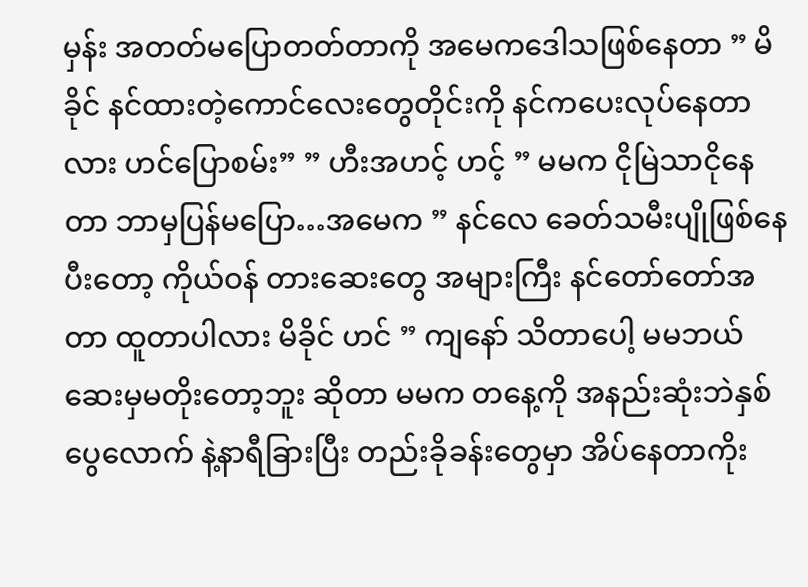မှန်း အတတ်မပြောတတ်တာကို အမေကဒေါသဖြစ်နေတာ ” မိခိုင် နင်ထားတဲ့ကောင်လေးတွေတိုင်းကို နင်ကပေးလုပ်နေတာလား ဟင်ပြောစမ်း” ” ဟီးအဟင့် ဟင့် ” မမက ငိုမြဲသာငိုနေတာ ဘာမှပြန်မပြော…အမေက ” နင်လေ ခေတ်သမီးပျိုဖြစ်နေပီးတော့ ကိုယ်ဝန် တားဆေးတွေ အများကြီး နင်တော်တော်အတာ ထူတာပါလား မိခိုင် ဟင် ” ကျနော် သိတာပေါ့ မမဘယ်ဆေးမှမတိုးတော့ဘူး ဆိုတာ မမက တနေ့ကို အနည်းဆုံးဘဲနှစ်ပွေလောက် နဲ့နာရီခြားပြီး တည်းခိုခန်းတွေမှာ အိပ်နေတာကိုး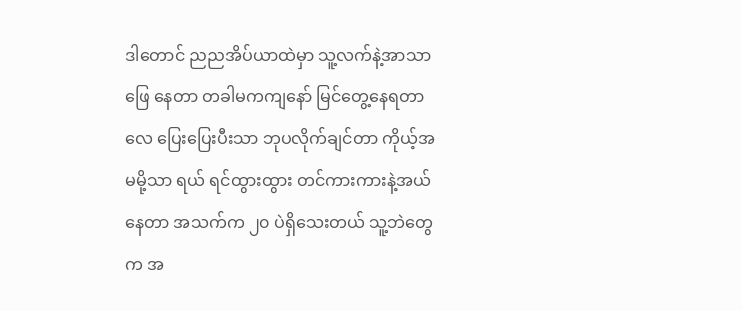ဒါတောင် ညညအိပ်ယာထဲမှာ သူ့လက်နဲ့အာသာဖြေ နေတာ တခါမကကျနော် မြင်တွေ့နေရတာလေ ပြေးပြေးပီးသာ ဘုပလိုက်ချင်တာ ကိုယ့်အမမို့သာ ရယ် ရင်ထွားထွား တင်ကားကားနဲ့အယ်နေတာ အသက်က ၂၀ ပဲရှိသေးတယ် သူ့ဘဲတွေက အ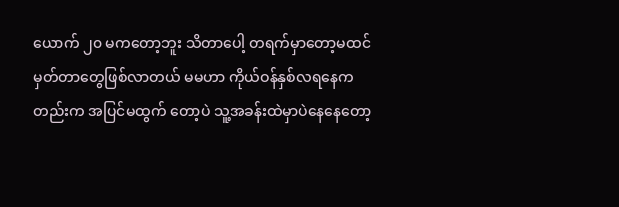ယောက် ၂၀ မကတော့ဘူး သိတာပေါ့ တရက်မှာတော့မထင်မှတ်တာတွေဖြစ်လာတယ် မမဟာ ကိုယ်ဝန်နှစ်လရနေကတည်းက အပြင်မထွက် တော့ပဲ သူ့အခန်းထဲမှာပဲနေနေတော့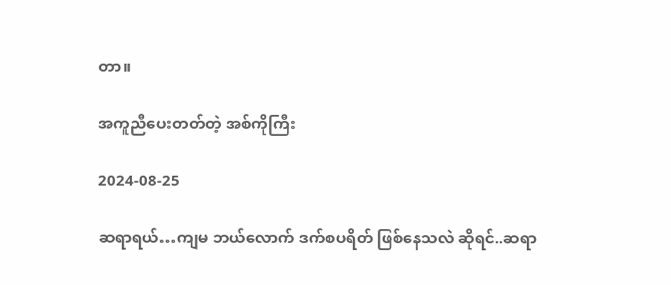တာ။

အကူညီပေးတတ်တဲ့ အစ်ကိုကြီး

2024-08-25

ဆရာရယ်…ကျမ ဘယ်လောက် ဒက်စပရိတ် ဖြစ်နေသလဲ ဆိုရင်..ဆရာ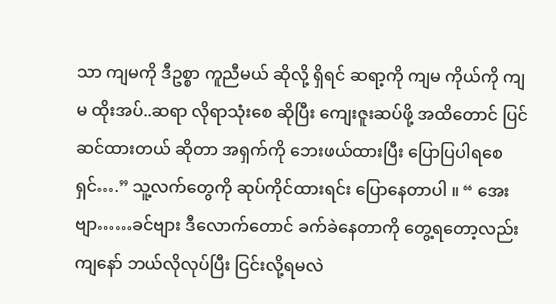သာ ကျမကို ဒီဥစ္စာ ကူညီမယ် ဆိုလို့ ရှိရင် ဆရာ့ကို ကျမ ကိုယ်ကို ကျမ ထိုးအပ်..ဆရာ လိုရာသုံးစေ ဆိုပြီး ကျေးဇူးဆပ်ဖို့ အထိတောင် ပြင်ဆင်ထားတယ် ဆိုတာ အရှက်ကို ဘေးဖယ်ထားပြီး ပြောပြပါရစေရှင်….” သူ့လက်တွေကို ဆုပ်ကိုင်ထားရင်း ပြောနေတာပါ ။ “ အေးဗျာ……ခင်ဗျား ဒီလောက်တောင် ခက်ခဲနေတာကို တွေ့ရတော့လည်း ကျနော် ဘယ်လိုလုပ်ပြီး ငြင်းလို့ရမလဲ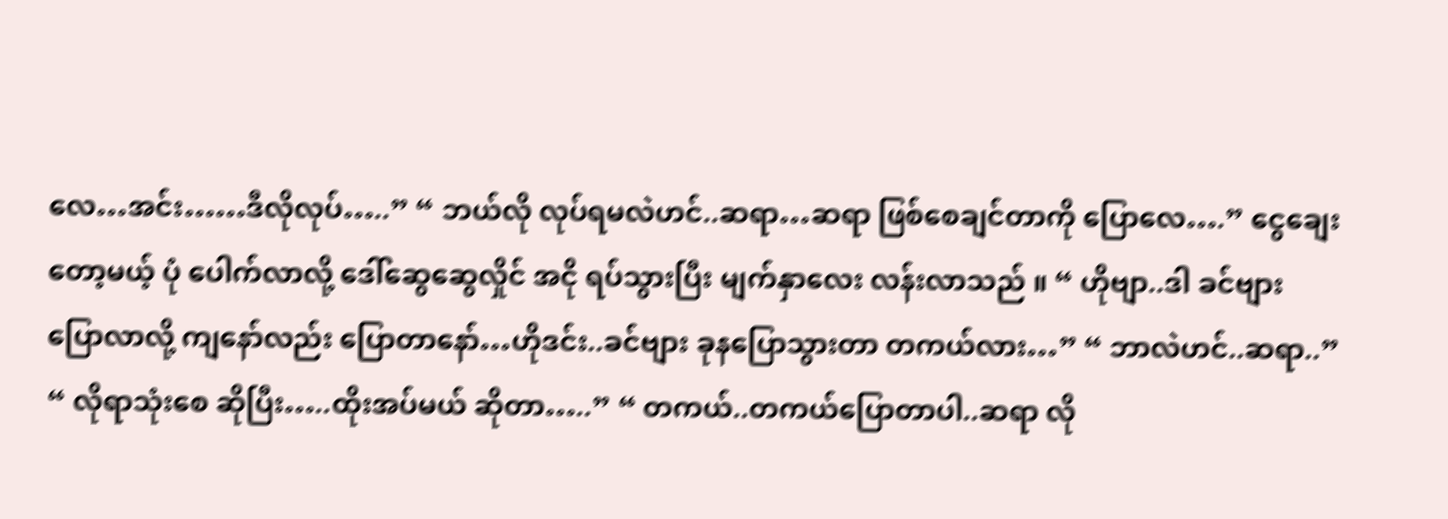လေ…အင်း……ဒီလိုလုပ်…..” “ ဘယ်လို လုပ်ရမလဲဟင်..ဆရာ…ဆရာ ဖြစ်စေချင်တာကို ပြောလေ….” ငွေချေးတော့မယ့် ပုံ ပေါက်လာလို့ ဒေါ်ဆွေဆွေလှိုင် အငို ရပ်သွားပြီး မျက်နှာလေး လန်းလာသည် ။ “ ဟိုဗျာ..ဒါ ခင်ဗျား ပြောလာလို့ ကျနော်လည်း ပြောတာနော်…ဟိုဒင်း..ခင်ဗျား ခုနပြောသွားတာ တကယ်လား…” “ ဘာလဲဟင်..ဆရာ..” “ လိုရာသုံးစေ ဆိုပြီး…..ထိုးအပ်မယ် ဆိုတာ…..” “ တကယ်..တကယ်ပြောတာပါ..ဆရာ လို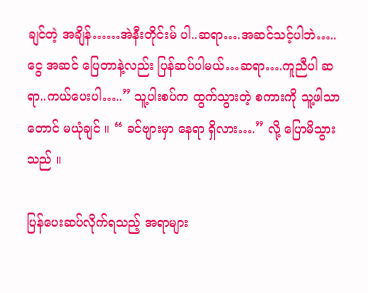ချင်တဲ့ အချိန်……အဲနီးတိုင်းမ် ပါ..ဆရာ….အဆင်သင့်ပါဘဲ…..ငွေ အဆင် ပြေတာနဲ့လည်း ပြန်ဆပ်ပါမယ်…ဆရာ….ကူညီပါ ဆရာ..ကယ်ပေးပါ…..” သူ့ပါးစပ်က ထွက်သွားတဲ့ စကားကို သူ့ဖါသာတောင် မယုံချင် ။ “ ခင်ဗျားမှာ နေရာ ရှိလား….” လို့ ပြောမိသွားသည် ။

ပြန်ပေးဆပ်လိုက်ရသည့် အရာများ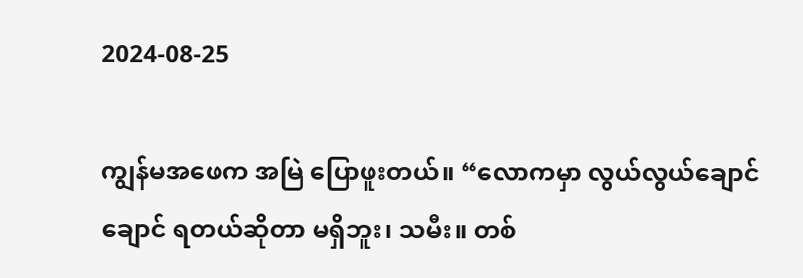2024-08-25

ကျွန်မအဖေက အမြဲ ပြောဖူးတယ်။ “လောကမှာ လွယ်လွယ်ချောင်ချောင် ရတယ်ဆိုတာ မရှိဘူး၊ သမီး။ တစ်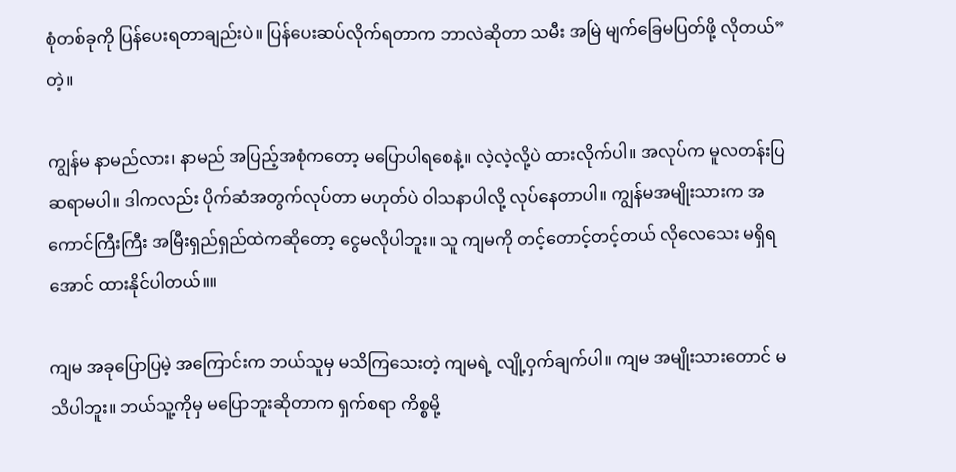စုံတစ်ခုကို ပြန်ပေးရတာချည်းပဲ။ ပြန်ပေးဆပ်လိုက်ရတာက ဘာလဲဆိုတာ သမီး အမြဲ မျက်ခြေမပြတ်ဖို့ လိုတယ်” တဲ့။

ကျွန်မ နာမည်လား၊ နာမည် အပြည့်အစုံကတော့ မပြောပါရစေနဲ့။ လဲ့လဲ့လို့ပဲ ထားလိုက်ပါ။ အလုပ်က မူလတန်းပြ ဆရာမပါ။ ဒါကလည်း ပိုက်ဆံအတွက်လုပ်တာ မဟုတ်ပဲ ဝါသနာပါလို့ လုပ်နေတာပါ။ ကျွန်မအမျိုးသားက အကောင်ကြီးကြီး အမြီးရှည်ရှည်ထဲကဆိုတော့ ငွေမလိုပါဘူး။ သူ ကျမကို တင့်တောင့်တင့်တယ် လိုလေသေး မရှိရအောင် ထားနိုင်ပါတယ်။။

ကျမ အခုပြောပြမဲ့ အကြောင်းက ဘယ်သူမှ မသိကြသေးတဲ့ ကျမရဲ့ လျို့ဝှက်ချက်ပါ။ ကျမ အမျိုးသားတောင် မသိပါဘူး။ ဘယ်သူ့ကိုမှ မပြောဘူးဆိုတာက ရှက်စရာ ကိစ္စမို့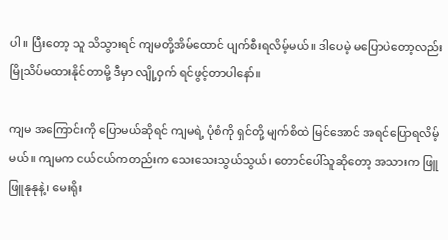ပါ။ ပြီးတော့ သူ သိသွားရင် ကျမတို့အိမ်ထောင် ပျက်စီးရလိမ့်မယ်။ ဒါပေမဲ့ မပြောပဲတော့လည်း မြိုသိပ်မထားနိုင်တာမို့ ဒီမှာ လျို့ဝှက် ရင်ဖွင့်တာပါနော်။

ကျမ အကြောင်းကို ပြောမယ်ဆိုရင် ကျမရဲ့ ပုံစံကို ရှင်တို့ မျက်စိထဲ မြင်အောင် အရင်ပြောရလိမ့်မယ်။ ကျမက ငယ်ငယ်ကတည်းက သေးသေးသွယ်သွယ်၊ တောင်ပေါ်သူဆိုတော့ အသားက ဖြူဖြူနုနုနဲ့၊ မေးရိုး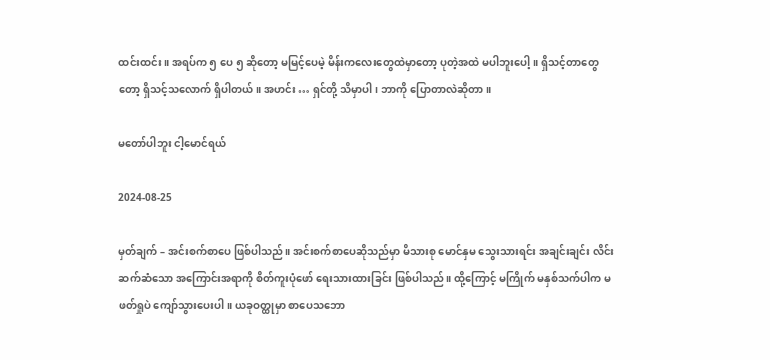ထင်းထင်း။ အရပ်က ၅ ပေ ၅ ဆိုတော့ မမြင့်ပေမဲ့ မိန်းကလေးတွေထဲမှာတော့ ပုတဲ့အထဲ မပါဘူးပေါ့။ ရှိသင့်တာတွေတော့ ရှိသင့်သလောက် ရှိပါတယ်။ အဟင်း … ရှင်တို့ သိမှာပါ၊ ဘာကို ပြောတာလဲဆိုတာ။

မတော်ပါဘူး ငါ့မောင်ရယ်

2024-08-25

မှတ်ချက် – အင်းစက်စာပေ ဖြစ်ပါသည်။ အင်းစက်စာပေဆိုသည်မှာ မိသားစု မောင်နှမ သွေးသားရင်း အချင်းချင်း လိင်းဆက်ဆံသော အကြောင်းအရာကို စိတ်ကူးပုံဖော် ရေးသားထားခြင်း ဖြစ်ပါသည်။ ထို့ကြောင့် မကြိုက် မနှစ်သက်ပါက မဖတ်ရှုပဲ ကျော်သွားပေးပါ။ ယခုဝတ္ထုမှာ စာပေသဘော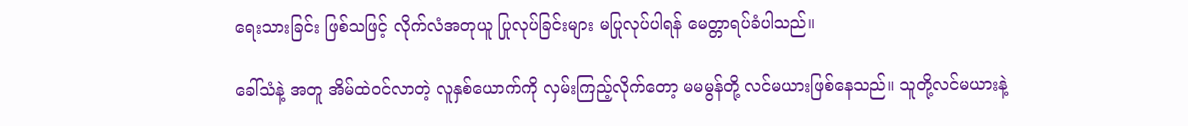ရေးသားခြင်း ဖြစ်သဖြင့် လိုက်လံအတုယူ ပြုလုပ်ခြင်းများ မပြုလုပ်ပါရန် မေတ္တာရပ်ခံပါသည်။

ခေါ်သံနဲ့ အတူ အိမ်ထဲဝင်လာတဲ့ လူနှစ်ယောက်ကို လှမ်းကြည့်လိုက်တော့ မမမွန်တို့ လင်မယားဖြစ်နေသည်။ သူတို့လင်မယားနဲ့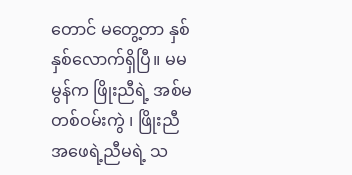တောင် မတွေ့တာ နှစ်နှစ်လောက်ရှိပြီ။ မမမွန်က ဖြိုးညီရဲ့ အစ်မ တစ်ဝမ်းကွဲ ၊ ဖြိုးညီ အဖေရဲ့ညီမရဲ့ သ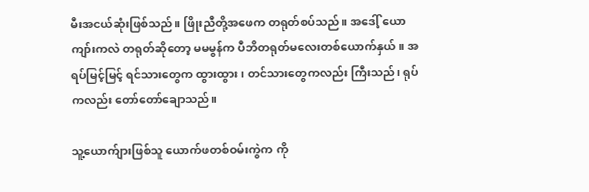မီးအငယ်ဆုံးဖြစ်သည်။ ဖြိုးညီတို့အဖေက တရုတ်စပ်သည်။ အဒေါ့် ယောကျာ်းကလဲ တရုတ်ဆိုတော့ မမမွန်က ပီဘိတရုတ်မလေးတစ်ယောက်နှယ်။ အရပ်မြင့်မြင့် ရင်သားတွေက ထွားထွား ၊ တင်သားတွေကလည်း ကြီးသည်၊ ရုပ်ကလည်း တော်တော်ချောသည်။

သူ့ယောက်ျားဖြစ်သူ ယောက်ဖတစ်ဝမ်းကွဲက ကို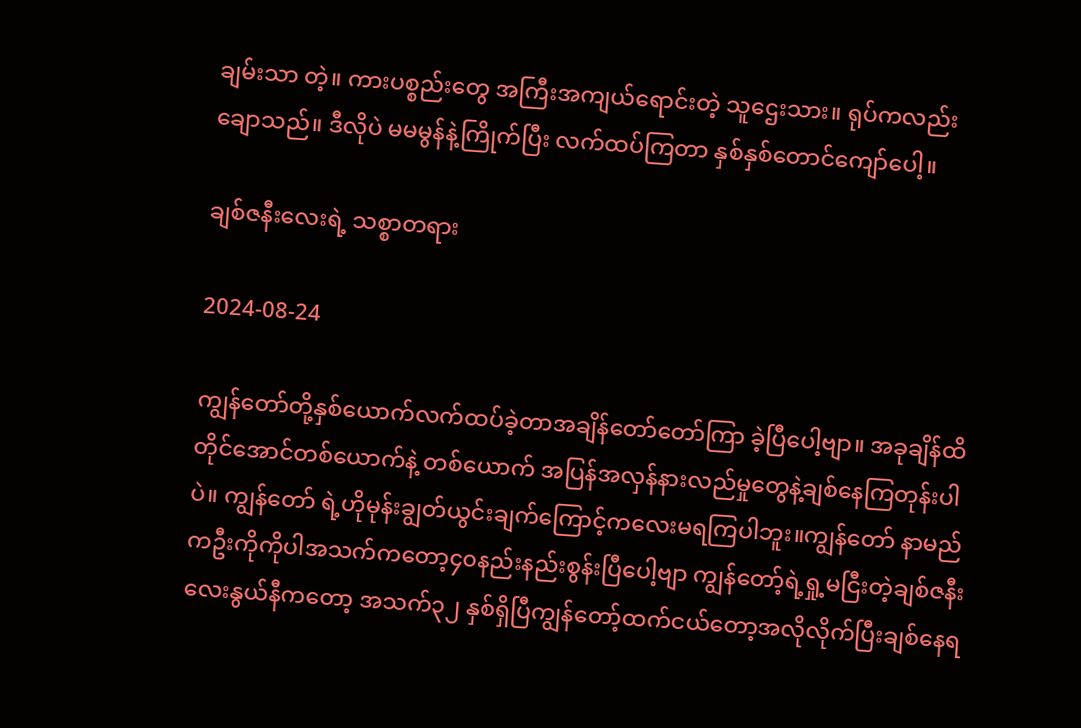ချမ်းသာ တဲ့။ ကားပစ္စည်းတွေ အကြီးအကျယ်ရောင်းတဲ့ သူဌေးသား။ ရုပ်ကလည်း ချောသည်။ ဒီလိုပဲ မမမွန်နဲ့ကြိုက်ပြီး လက်ထပ်ကြတာ နှစ်နှစ်တောင်ကျော်ပေါ့။

ချစ်ဇနီးလေးရဲ့ သစ္စာတရား

2024-08-24

ကျွန်တော်တို့နှစ်ယောက်လက်ထပ်ခဲ့တာအချိန်တော်တော်ကြာ ခဲ့ပြီပေါ့ဗျာ။ အခုချိန်ထိတိုင်အောင်တစ်ယောက်နဲ့ တစ်ယောက် အပြန်အလှန်နားလည်မှုတွေနဲ့ချစ်နေကြတုန်းပါပဲ။ ကျွန်တော် ရဲ့ဟိုမုန်းချွတ်ယွင်းချက်ကြောင့်ကလေးမရကြပါဘူး။ကျွန်တော် နာမည်ကဦးကိုကိုပါအသက်ကတော့၄၀နည်းနည်းစွန်းပြီပေါ့ဗျာ ကျွန်တော့်ရဲ့ရှု့မငြီးတဲ့ချစ်ဇနီးလေးနွယ်နီကတော့ အသက်၃၂ နှစ်ရှိပြီကျွန်တော့်ထက်ငယ်တော့အလိုလိုက်ပြီးချစ်နေရ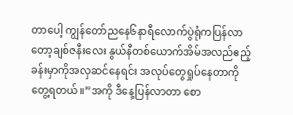တာပေါ့ ကျွန်တော်ညနေ၆နာရီလောက်ပွဲရုံကပြန်လာတော့ချစ်ဇနီးလေး နွယ်နီတစ်ယောက်အိမ်အလည်ဧည့်ခန်းမှာကိုအလှဆင်နေရင်း အလုပ်တွေရှုပ်နေတာကိုတွေ့ရတယ်။”အကို ဒီနေ့ပြန်လာတာ စော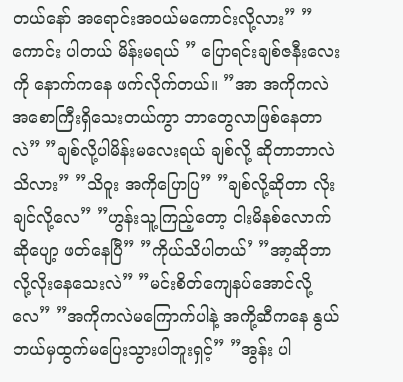တယ်နော် အရောင်းအဝယ်မကောင်းလို့လား” ”ကောင်း ပါတယ် မိန်းမရယ် ” ပြောရင်းချစ်ဇနီးလေးကို နောက်ကနေ ဖက်လိုက်တယ်။ ”အာ အကိုကလဲအစောကြီးရှိသေးတယ်ကွာ ဘာတွေလာဖြစ်နေတာလဲ” ”ချစ်လို့ပါမိန်းမလေးရယ် ချစ်လို့ ဆိုတာဘာလဲသိလား” ”သိဝူး အကိုပြောပြ” ”ချစ်လို့ဆိုတာ လိုးချင်လို့လေ” ”ဟွန်းသူ့ကြည့်တော့ ငါးမိနစ်လောက်ဆိုပျော့ ဖတ်နေပြီ” ”ကိုယ်သိပါတယ်’ ”အာ့ဆိုဘာလို့လိုးနေသေးလဲ” ”မင်းစိတ်ကျေနပ်အောင်လို့လေ” ”အကိုကလဲမကြောက်ပါနဲ့ အကို့ဆီကနေ နွယ်ဘယ်မှထွက်မပြေးသွားပါဘူးရှင့်” ”အွန်း ပါ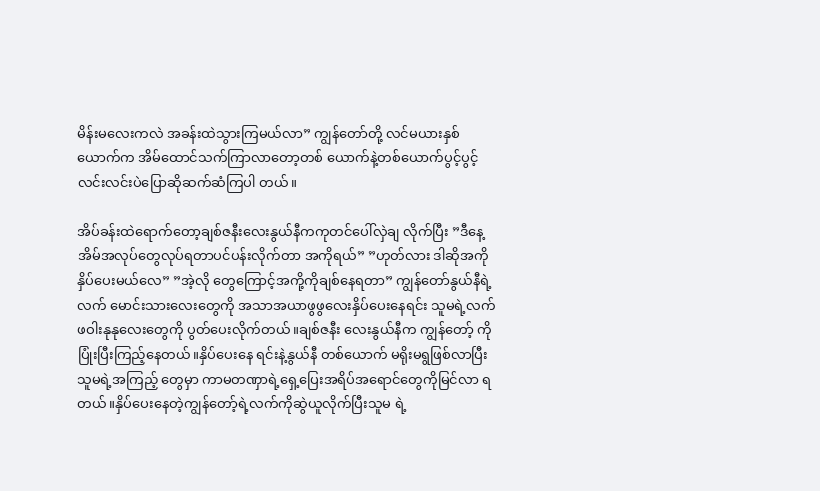မိန်းမလေးကလဲ အခန်းထဲသွားကြမယ်လာ” ကျွန်တော်တို့ လင်မယားနှစ်ယောက်က အိမ်ထောင်သက်ကြာလာတော့တစ် ယောက်နဲ့တစ်ယောက်ပွင့်ပွင့်လင်းလင်းပဲပြောဆိုဆက်ဆံကြပါ တယ်။

အိပ်ခန်းထဲရောက်တော့ချစ်ဇနီးလေးနွယ်နီကကုတင်ပေါ်လှဲချ လိုက်ပြီး ”ဒီနေ့အိမ်အလုပ်တွေလုပ်ရတာပင်ပန်းလိုက်တာ အကိုရယ်” ”ဟုတ်လား ဒါဆိုအကိုနှိပ်ပေးမယ်လေ” ”အဲ့လို တွေကြောင့်အကို့ကိုချစ်နေရတာ” ကျွန်တော်နွယ်နီရဲ့လက် မောင်းသားလေးတွေကို အသာအယာဖွဖွလေးနှိပ်ပေးနေရင်း သူမရဲ့လက်ဖဝါးနုနုလေးတွေကို ပွတ်ပေးလိုက်တယ်။ချစ်ဇနီး လေးနွယ်နီက ကျွန်တော့် ကိုပြုံးပြီးကြည့်နေတယ်။နှိပ်ပေးနေ ရင်းနဲ့နွယ်နီ တစ်ယောက် မရိုးမရွဖြစ်လာပြီးသူမရဲ့အကြည့် တွေမှာ ကာမတဏှာရဲ့ရှေ့ပြေးအရိပ်အရောင်တွေကိုမြင်လာ ရတယ်။နှိပ်ပေးနေတဲ့ကျွန်တော့်ရဲ့လက်ကိုဆွဲယူလိုက်ပြီးသူမ ရဲ့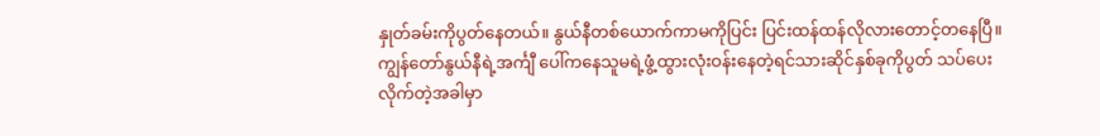နှုတ်ခမ်းကိုပွတ်နေတယ်။ နွယ်နီတစ်ယောက်ကာမကိုပြင်း ပြင်းထန်ထန်လိုလားတောင့်တနေပြီ။ကျွန်တော်နွယ်နီရဲ့အင်္ကျီ ပေါ်ကနေသူမရဲ့ဖွံ့ထွားလုံးဝန်းနေတဲ့ရင်သားဆိုင်နှစ်ခုကိုပွတ် သပ်ပေးလိုက်တဲ့အခါမှာ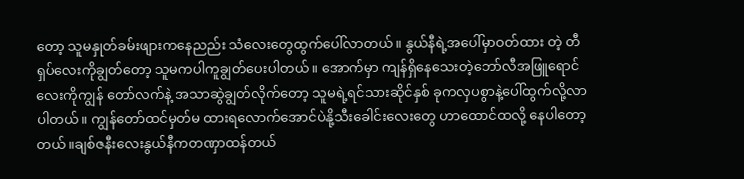တော့ သူမနှုတ်ခမ်းဖျားကနေညည်း သံလေးတွေထွက်ပေါ်လာတယ်။ နွယ်နီရဲ့အပေါ်မှာဝတ်ထား တဲ့ တီရှပ်လေးကိုချွတ်တော့ သူမကပါကူချွတ်ပေးပါတယ်။ အောက်မှာ ကျန်ရှိနေသေးတဲ့ဘော်လီအဖြူရောင်လေးကိုကျွန် တော်လက်နဲ့ အသာဆွဲချွတ်လိုက်တော့ သူမရဲ့ရင်သားဆိုင်နှစ် ခုကလှပစွာနဲ့ပေါ်ထွက်လို့လာပါတယ်။ ကျွန်တော်ထင်မှတ်မ ထားရလောက်အောင်ပဲနို့သီးခေါင်းလေးတွေ ဟာထောင်ထလို့ နေပါတော့တယ်။ချစ်ဇနီးလေးနွယ်နီကတဏှာထန်တယ်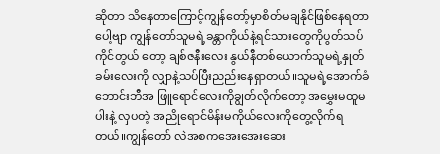ဆိုတာ သိနေတာကြောင့်ကျွန်တော့်မှာစိတ်မချနိုင်ဖြစ်နေရတာပေါ့ဗျာ ကျွန်တော်သူမရဲ့ခန္တာကိုယ်နဲ့ရင်သားတွေကိုပွတ်သပ်ကိုင်တွယ် တော့ ချစ်ဇနီးလေး နွယ်နီတစ်ယောက်သူမရဲ့နှုတ်ခမ်းလေးကို လျှာနဲ့သပ်ပြီးညည်းနေရှာတယ်။သူမရဲ့အောက်ခံဘောင်းဘီအ ဖြူရောင်လေးကိုချွတ်လိုက်တော့ အမွှေးမထူမပါးနဲ့ လှပတဲ့ အညိုရောင်မိန်းမကိုယ်လေးကိုတွေ့လိုက်ရတယ်။ကျွန်တော် လဲအစကအေးအေးဆေး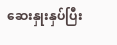ဆေးနှုးနှပ်ပြီး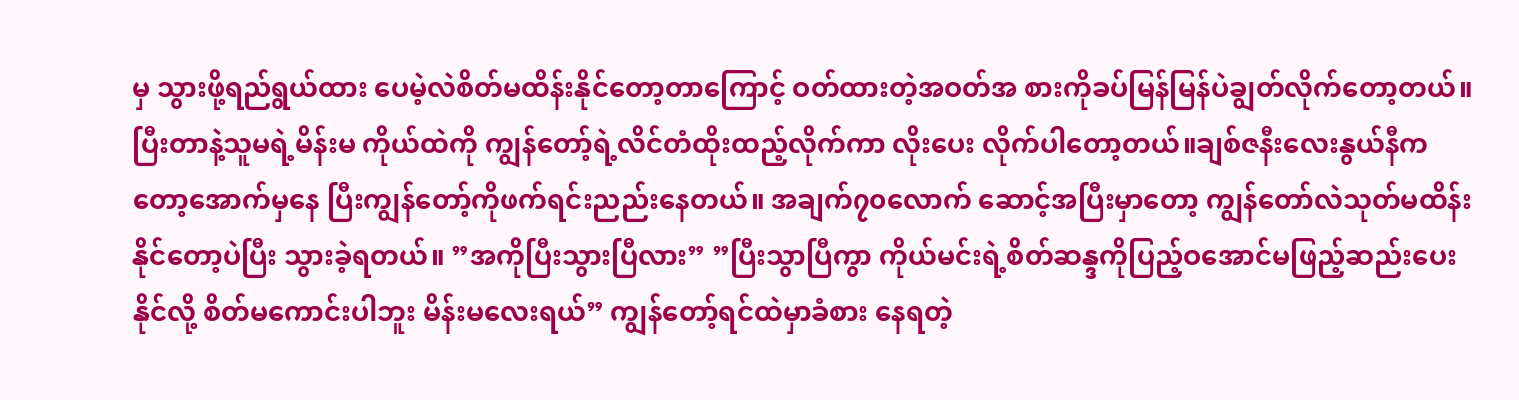မှ သွားဖို့ရည်ရွယ်ထား ပေမဲ့လဲစိတ်မထိန်းနိုင်တော့တာကြောင့် ဝတ်ထားတဲ့အဝတ်အ စားကိုခပ်မြန်မြန်ပဲချွတ်လိုက်တော့တယ်။ပြီးတာနဲ့သူမရဲ့မိန်းမ ကိုယ်ထဲကို ကျွန်တော့်ရဲ့လိင်တံထိုးထည့်လိုက်ကာ လိုးပေး လိုက်ပါတော့တယ်။ချစ်ဇနီးလေးနွယ်နီကတော့အောက်မှနေ ပြီးကျွန်တော့်ကိုဖက်ရင်းညည်းနေတယ်။ အချက်၇၀လောက် ဆောင့်အပြီးမှာတော့ ကျွန်တော်လဲသုတ်မထိန်းနိုင်တော့ပဲပြီး သွားခဲ့ရတယ်။ ”အကိုပြီးသွားပြီလား” ”ပြီးသွာပြီကွာ ကိုယ်မင်းရဲ့စိတ်ဆန္ဒကိုပြည့်ဝအောင်မဖြည့်ဆည်းပေးနိုင်လို့ စိတ်မကောင်းပါဘူး မိန်းမလေးရယ်” ကျွန်တော့်ရင်ထဲမှာခံစား နေရတဲ့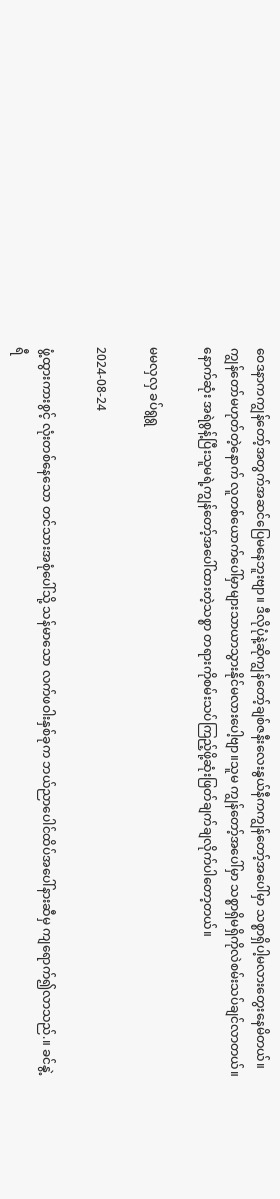ဝေဒနာကကျွန်တော့်အတွက်အဆင်ပြေမနေဘူးဗျာ။ ဒီလိုပုံနဲ့ဆိုကျွန်တော့်ချစ်ဇနီးလေးနွယ်နီကကျွန်တော့်အပေါ်မှာ သစ္စာရှိပါ့မလားတွေးနေမိတယ်။ကျွန်တော်မဟုတ်တဲ့နောက် လူတစ်ယောက်ပေါ်မှာများသာယာသွားနိုင်မလားပေါ့ဗျာ။သူမ ကျွန်တော့်အပေါ်မှာ သစ္စာရှိမရှိကိုလဲစမ်းသပ်ချင်လာတယ်။ နောက်ဆုံး အရဲစွန့်ပြီးသူမရဲ့ကျွန်တော့်အပေါ်ထားတဲ့သစ္စာ တရားကိုစမ်းသပ်ကြည့်ဖို့ဆုံးဖြတ်ချက်ချလိုက်ပါတော့တယ်။

မမလှလှ ခပ်ရွရွ

2024-08-24

ဖွံ့ထွားကားစွင့် လုံးတစ်နေသော တင်သားအစုံပေါ်သို့ သန်မာသော လက်ဖဝါးနှစ်ခုက ဘယ်ညာပေါင်ထိပ်အပေါ်နားဆီမှ ကျရောက်၍လာသည်.။ ခင်နွဲ့ရီ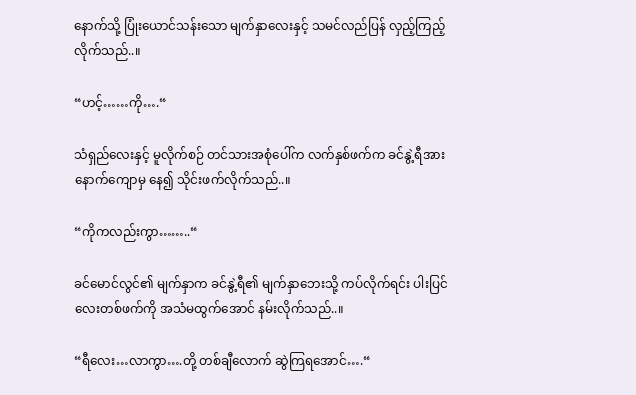နောက်သို့ ပြုံးယောင်သန်းသော မျက်နှာလေးနှင့် သမင်လည်ပြန် လှည့်ကြည့်လိုက်သည်..။

“ဟင့်……ကို….“

သံရှည်လေးနှင့် မူလိုက်စဉ် တင်သားအစုံပေါ်က လက်နှစ်ဖက်က ခင်နွဲ့ရီအား နောက်ကျောမှ နေ၍ သိုင်းဖက်လိုက်သည်..။

“ကိုကလည်းကွာ……..“

ခင်မောင်လွင်၏ မျက်နှာက ခင်နွဲ့ရီ၏ မျက်နှာဘေးသို့ ကပ်လိုက်ရင်း ပါးပြင်လေးတစ်ဖက်ကို အသံမထွက်အောင် နမ်းလိုက်သည်..။

“ရီလေး…လာကွာ….တို့ တစ်ချီလောက် ဆွဲကြရအောင်….“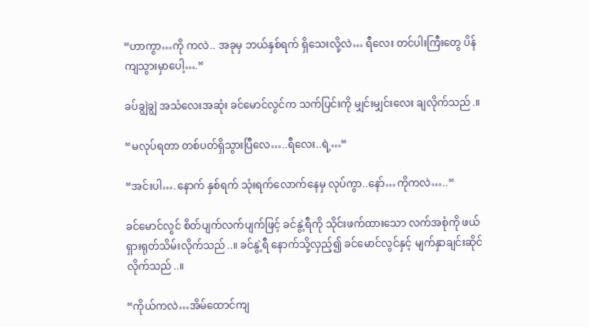“ဟာကွာ…ကို ကလဲ.. အခုမှ ဘယ်နှစ်ရက် ရှိသေးလို့လဲ… ရီလေး တင်ပါးကြီးတွေ ပိန်ကျသွားမှာပေါ့….“

ခပ်ချွဲချွဲ အသံလေးအဆုံး ခင်မောင်လွင်က သက်ပြင်းကို မျှင်းမျှင်းလေး ချလိုက်သည်.။

“မလုပ်ရတာ တစ်ပတ်ရှိသွားပြီလေ…..ရီလေး..ရဲ့…“

“အင်းပါ….နောက် နှစ်ရက် သုံးရက်လောက်နေမှ လုပ်ကွာ..နော်…ကိုကလဲ…..“

ခင်မောင်လွင် စိတ်ပျက်လက်ပျက်ဖြင့် ခင်နွဲ့ရီကို သိုင်းဖက်ထားသော လက်အစုံကို ဖယ်ရှားရုတ်သိမ်းလိုက်သည်..။ ခင်နွဲ့ရီ နောက်သို့လှည့်၍ ခင်မောင်လွင်နှင့် မျက်နှာချင်းဆိုင်လိုက်သည်..။

“ကိုယ်ကလဲ…အိမ်ထောင်ကျ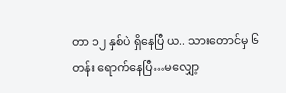တာ ၁၂ နှစ်ပဲ ရှိနေပြီ ယ.. သားတောင်မှ ၆ တန်း ရောက်နေပြီ…မလျှော့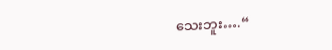သေးဘူး….“